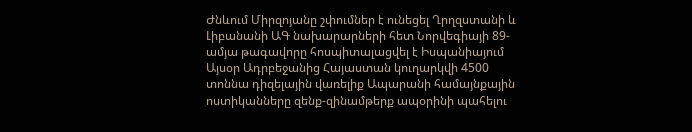Ժնևում Միրզոյանը շփումներ է ունեցել Ղրղզստանի և Լիբանանի ԱԳ նախարարների հետ Նորվեգիայի 89-ամյա թագավորը հոսպիտալացվել է Իսպանիայում Այսօր Ադրբեջանից Հայաստան կուղարկվի 4500 տոննա դիզելային վառելիք Ապարանի համայնքային ոստիկանները զենք-զինամթերք ապօրինի պահելու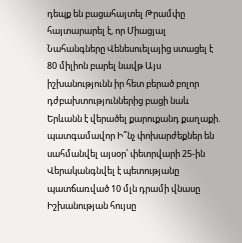դեպք են բացահայտել Թրամփը հայտարարել է, որ Միացյալ Նահանգները Վենեսուելայից ստացել է 80 միլիոն բարել նավթ Այս իշխանությունն իր հետ բերած բոլոր դժբախտություններից բացի նաև Երևանն է վերածել քարուքանդ քաղաքի. պատգամավոր Ի՞նչ փոխարժեքներ են սահմանվել այսօր՝ փետրվարի 25-ին Վերականգնվել է պետությանը պատճառված 10 մլն դրամի վնասը Իշխանության հույսը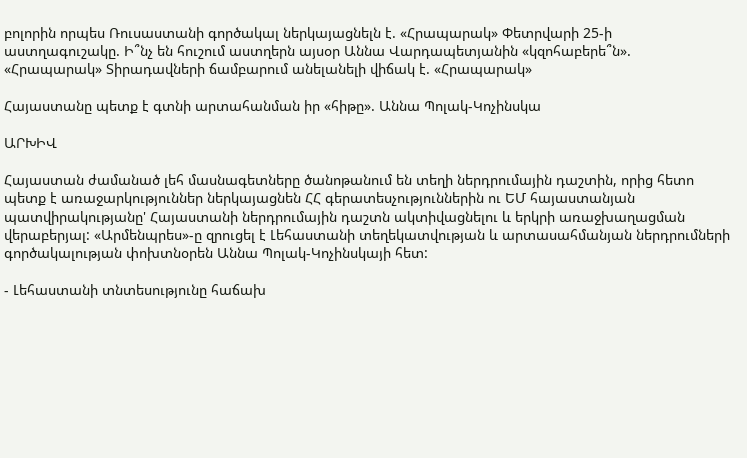բոլորին որպես Ռուսաստանի գործակալ ներկայացնելն է. «Հրապարակ» Փետրվարի 25-ի աստղագուշակը. Ի՞նչ են հուշում աստղերն այսօր Աննա Վարդապետյանին «կզոհաբերե՞ն». «Հրապարակ» Տիրադավների ճամբարում անելանելի վիճակ է. «Հրապարակ»

Հայաստանը պետք է գտնի արտահանման իր «հիթը». Աննա Պոլակ-Կոչինսկա

ԱՐԽԻՎ

Հայաստան ժամանած լեհ մասնագետները ծանոթանում են տեղի ներդրումային դաշտին, որից հետո պետք է առաջարկություններ ներկայացնեն ՀՀ գերատեսչություններին ու ԵՄ հայաստանյան պատվիրակությանը' Հայաստանի ներդրումային դաշտն ակտիվացնելու և երկրի առաջխաղացման վերաբերյալ: «Արմենպրես»-ը զրուցել է Լեհաստանի տեղեկատվության և արտասահմանյան ներդրումների գործակալության փոխտնօրեն Աննա Պոլակ-Կոչինսկայի հետ:

- Լեհաստանի տնտեսությունը հաճախ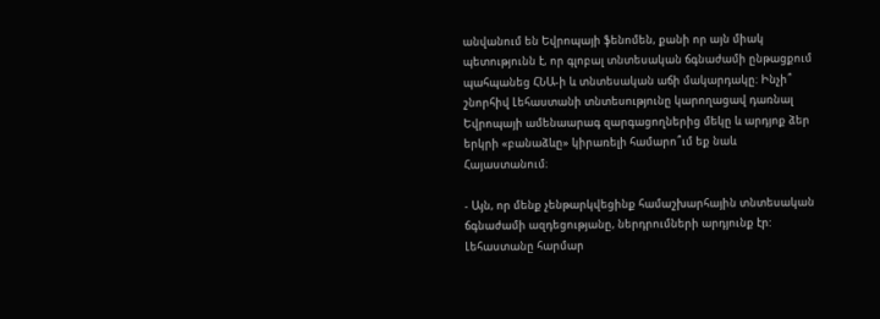անվանում են Եվրոպայի ֆենոմեն, քանի որ այն միակ պետությունն է, որ գլոբալ տնտեսական ճգնաժամի ընթացքում պահպանեց ՀՆԱ-ի և տնտեսական աճի մակարդակը։ Ինչի՞ շնորհիվ Լեհաստանի տնտեսությունը կարողացավ դառնալ Եվրոպայի ամենաարագ զարգացողներից մեկը և արդյոք ձեր երկրի «բանաձևը» կիրառելի համարո՞ւմ եք նաև Հայաստանում։

- Այն, որ մենք չենթարկվեցինք համաշխարհային տնտեսական ճգնաժամի ազդեցությանը, ներդրումների արդյունք էր: Լեհաստանը հարմար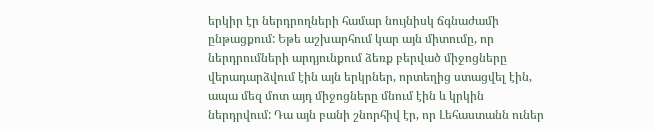երկիր էր ներդրողների համար նույնիսկ ճգնաժամի ընթացքում: Եթե աշխարհում կար այն միտումը, որ ներդրումների արդյունքում ձեռք բերված միջոցները վերադարձվում էին այն երկրներ, որտեղից ստացվել էին, ապա մեզ մոտ այդ միջոցները մնում էին և կրկին ներդրվում: Դա այն բանի շնորհիվ էր, որ Լեհաստանն ուներ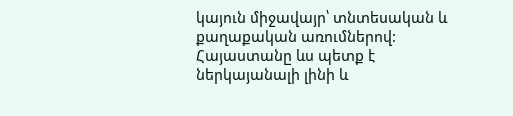կայուն միջավայր՝ տնտեսական և քաղաքական առումներով: Հայաստանը ևս պետք է ներկայանալի լինի և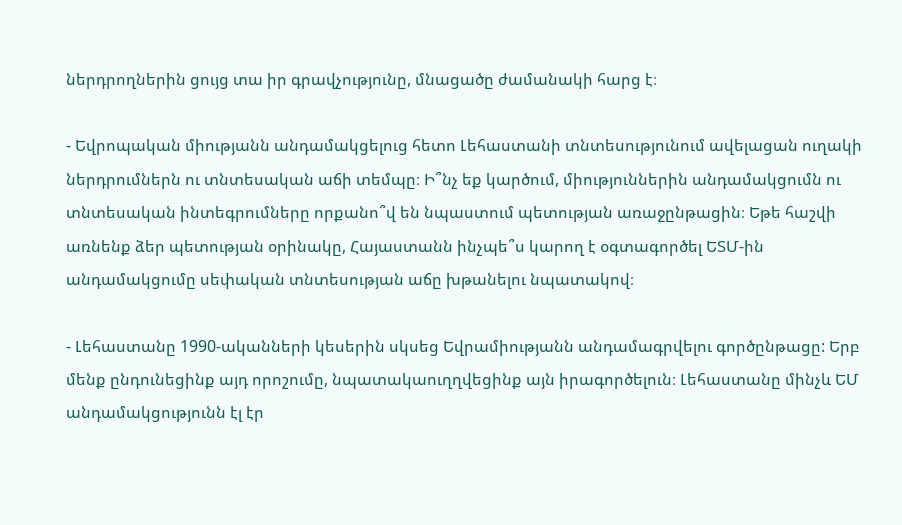ներդրողներին ցույց տա իր գրավչությունը, մնացածը ժամանակի հարց է։

- Եվրոպական միությանն անդամակցելուց հետո Լեհաստանի տնտեսությունում ավելացան ուղակի ներդրումներն ու տնտեսական աճի տեմպը։ Ի՞նչ եք կարծում, միություններին անդամակցումն ու տնտեսական ինտեգրումները որքանո՞վ են նպաստում պետության առաջընթացին։ Եթե հաշվի առնենք ձեր պետության օրինակը, Հայաստանն ինչպե՞ս կարող է օգտագործել ԵՏՄ-ին անդամակցումը սեփական տնտեսության աճը խթանելու նպատակով։

- Լեհաստանը 1990-ականների կեսերին սկսեց Եվրամիությանն անդամագրվելու գործընթացը: Երբ մենք ընդունեցինք այդ որոշումը, նպատակաուղղվեցինք այն իրագործելուն։ Լեհաստանը մինչև ԵՄ անդամակցությունն էլ էր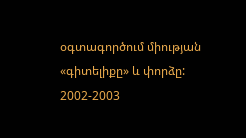օգտագործում միության «գիտելիքը» և փորձը: 2002-2003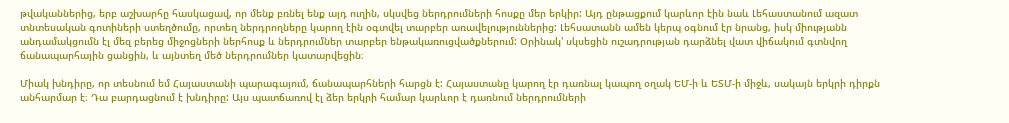թվականներից, երբ աշխարհը հասկացավ, որ մենք բռնել ենք այդ ուղին, սկսվեց ներդրումների հոսքը մեր երկիր: Այդ ընթացքում կարևոր էին նաև Լեհաստանում ազատ տնտեսական գոտիների ստեղծումը, որտեղ ներդրողները կարող էին օգտվել տարբեր առավելություններից: Լեհսատանն ամեն կերպ օգնում էր նրանց, իսկ միությանն անդամակցումն էլ մեզ բերեց միջոցների ներհոսք և ներդրումներ տարբեր ենթակառուցվածքներում: Օրինակ' սկսեցին ուշադրության դարձնել վատ վիճակում գտնվող ճանապարհային ցանցին, և այնտեղ մեծ ներդրումներ կատարվեցին։

Միակ խնդիրը, որ տեսնում եմ Հայաստանի պարագայում, ճանապարհների հարցն է: Հայաստանը կարող էր դառնալ կապող օղակ ԵՄ-ի և ԵՏՄ-ի միջև, սակայն երկրի դիրքն անհարմար է։ Դա բարդացնում է խնդիրը: Այս պատճառով էլ ձեր երկրի համար կարևոր է դառնում ներդրումների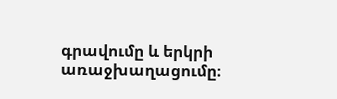գրավումը և երկրի առաջխաղացումը։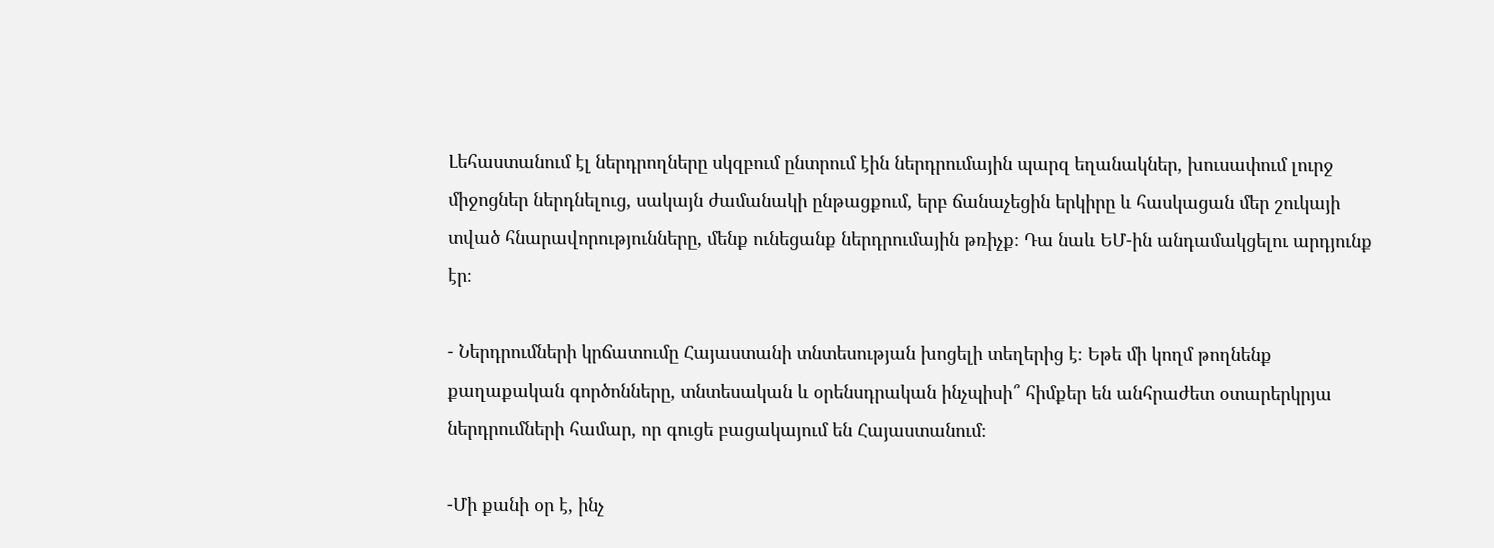Լեհաստանում էլ ներդրողները սկզբում ընտրում էին ներդրումային պարզ եղանակներ, խուսափում լուրջ միջոցներ ներդնելուց, սակայն ժամանակի ընթացքում, երբ ճանաչեցին երկիրը և հասկացան մեր շուկայի տված հնարավորությունները, մենք ունեցանք ներդրումային թռիչք։ Դա նաև ԵՄ-ին անդամակցելու արդյունք էր։

- Ներդրումների կրճատումը Հայաստանի տնտեսության խոցելի տեղերից է։ Եթե մի կողմ թողնենք քաղաքական գործոնները, տնտեսական և օրենսդրական ինչպիսի՞ հիմքեր են անհրաժետ օտարերկրյա ներդրումների համար, որ գուցե բացակայում են Հայաստանում։

-Մի քանի օր է, ինչ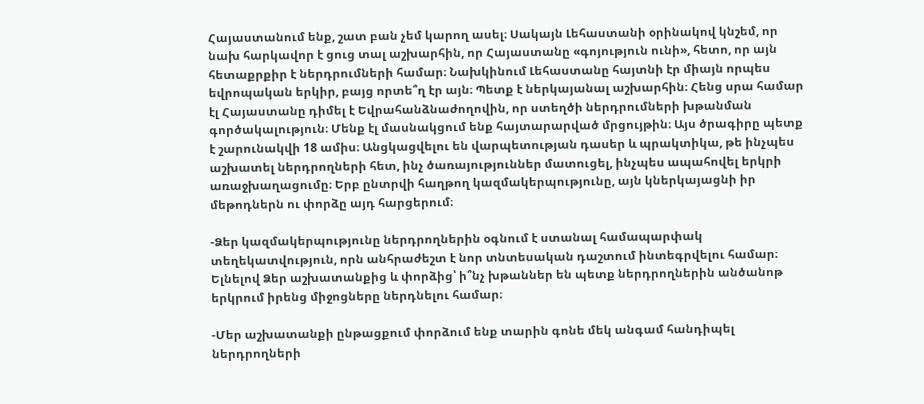Հայաստանում ենք, շատ բան չեմ կարող ասել։ Սակայն Լեհաստանի օրինակով կնշեմ, որ նախ հարկավոր է ցուց տալ աշխարհին, որ Հայաստանը «գոյություն ունի», հետո, որ այն հետաքրքիր է ներդրումների համար։ Նախկինում Լեհաստանը հայտնի էր միայն որպես եվրոպական երկիր, բայց որտե՞ղ էր այն։ Պետք է ներկայանալ աշխարհին։ Հենց սրա համար էլ Հայաստանը դիմել է Եվրահանձնաժողովին, որ ստեղծի ներդրումների խթանման գործակալություն։ Մենք էլ մասնակցում ենք հայտարարված մրցույթին։ Այս ծրագիրը պետք է շարունակվի 18 ամիս։ Անցկացվելու են վարպետության դասեր և պրակտիկա, թե ինչպես աշխատել ներդրողների հետ, ինչ ծառայություններ մատուցել, ինչպես ապահովել երկրի առաջխաղացումը։ Երբ ընտրվի հաղթող կազմակերպությունը, այն կներկայացնի իր մեթոդներն ու փորձը այդ հարցերում։

-Ձեր կազմակերպությունը ներդրողներին օգնում է ստանալ համապարփակ տեղեկատվություն, որն անհրաժեշտ է նոր տնտեսական դաշտում ինտեգրվելու համար։ Ելնելով Ձեր աշխատանքից և փորձից՝ ի՞նչ խթաններ են պետք ներդրողներին անծանոթ երկրում իրենց միջոցները ներդնելու համար։

-Մեր աշխատանքի ընթացքում փորձում ենք տարին գոնե մեկ անգամ հանդիպել ներդրողների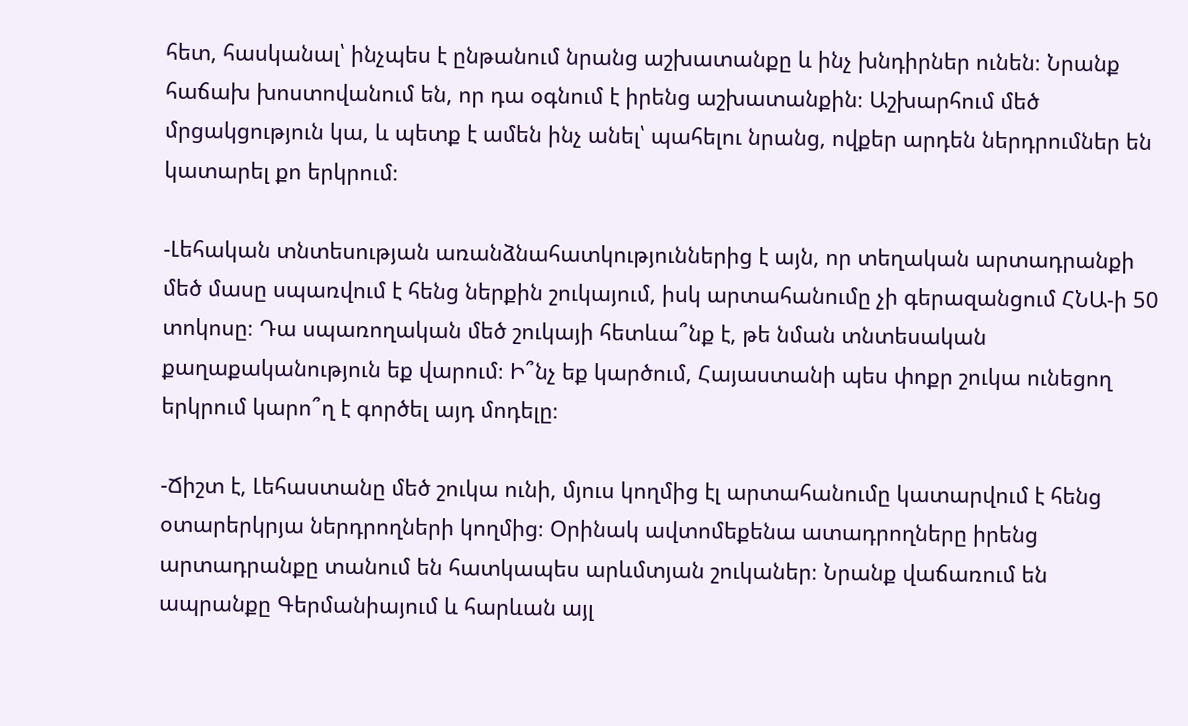հետ, հասկանալ՝ ինչպես է ընթանում նրանց աշխատանքը և ինչ խնդիրներ ունեն։ Նրանք հաճախ խոստովանում են, որ դա օգնում է իրենց աշխատանքին։ Աշխարհում մեծ մրցակցություն կա, և պետք է ամեն ինչ անել՝ պահելու նրանց, ովքեր արդեն ներդրումներ են կատարել քո երկրում։

-Լեհական տնտեսության առանձնահատկություններից է այն, որ տեղական արտադրանքի մեծ մասը սպառվում է հենց ներքին շուկայում, իսկ արտահանումը չի գերազանցում ՀՆԱ-ի 50 տոկոսը։ Դա սպառողական մեծ շուկայի հետևա՞նք է, թե նման տնտեսական քաղաքականություն եք վարում։ Ի՞նչ եք կարծում, Հայաստանի պես փոքր շուկա ունեցող երկրում կարո՞ղ է գործել այդ մոդելը։

-Ճիշտ է, Լեհաստանը մեծ շուկա ունի, մյուս կողմից էլ արտահանումը կատարվում է հենց օտարերկրյա ներդրողների կողմից։ Օրինակ ավտոմեքենա ատադրողները իրենց արտադրանքը տանում են հատկապես արևմտյան շուկաներ։ Նրանք վաճառում են ապրանքը Գերմանիայում և հարևան այլ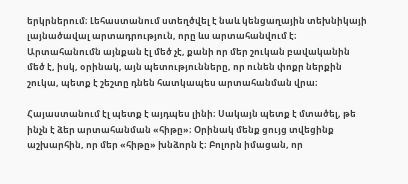երկրներում։ Լեհաստանում ստեղծվել է նաև կենցաղային տեխնիկայի լայնածավալ արտադրություն, որը ևս արտահանվում է։ Արտահանումն այնքան էլ մեծ չէ, քանի որ մեր շուկան բավականին մեծ է, իսկ, օրինակ, այն պետությունները, որ ունեն փոքր ներքին շուկա, պետք է շեշտը դնեն հատկապես արտահանման վրա։

Հայաստանում էլ պետք է այդպես լինի։ Սակայն պետք է մտածել, թե ինչն է ձեր արտահանման «հիթը»։ Օրինակ մենք ցույց տվեցինք աշխարհին, որ մեր «հիթը» խնձորն է։ Բոլորն իմացան, որ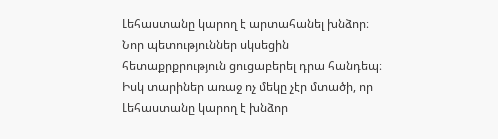Լեհաստանը կարող է արտահանել խնձոր։ Նոր պետություններ սկսեցին հետաքրքրություն ցուցաբերել դրա հանդեպ։ Իսկ տարիներ առաջ ոչ մեկը չէր մտածի, որ Լեհաստանը կարող է խնձոր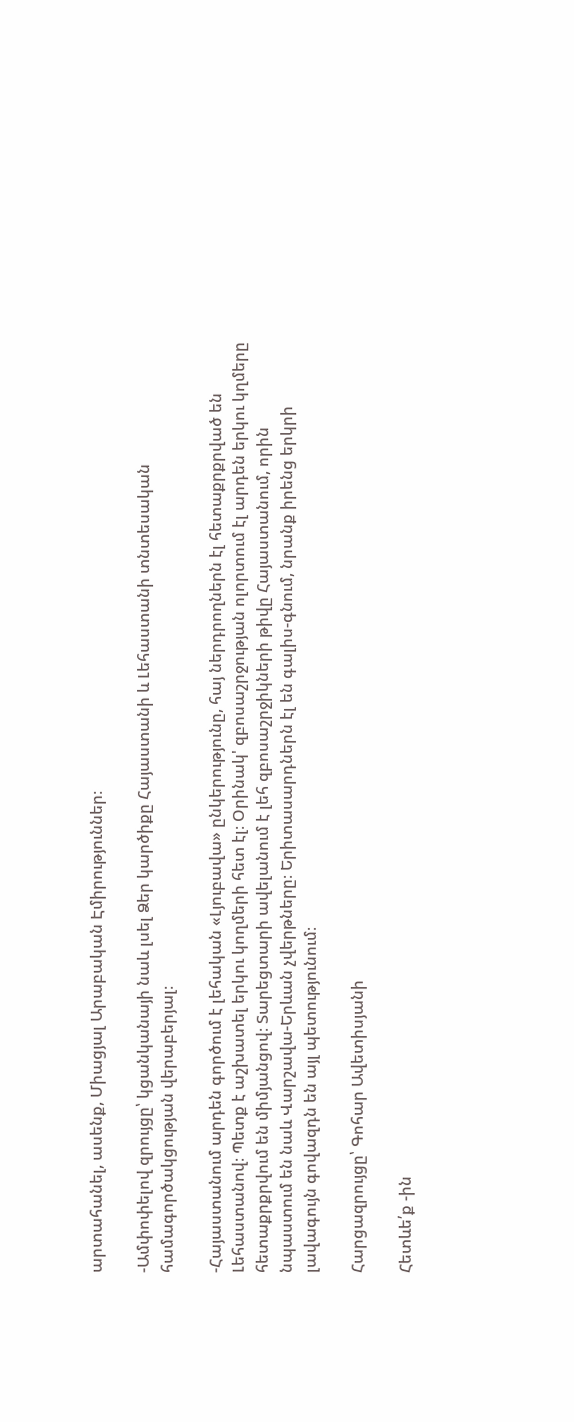արտահանել, ասենք, Միացյալ Արաբական Էմիրություններ։

-Ամփոփելով զրույցը՝ կցանկանայի նաև լսել Ձեր կարծիքը Հայաստանի և Լեհաստանի տնտեսական համագործակցության վերաբերյալ։

-Հայաստանում արդեն գործում է լեհական «Լյուբավա» ընկերությունը, հայ ներդրողներն էլ հետաքրքրված են Լեհաստանով։ Պետք է աշխատել երկու կողմերի հետ էլ։ Օրինակ' զբոսաշրջության ոլորտում էլ արդեն երկու կղմերը հետաքրքրվում են միմյանցով։ Տարեցտարի ավելանում է լեհ զբոսաշրջիկների թիվը Հայաստանում, որին նպաստում են նաև Վարշավա-Երևան չվերթները։ Երիտասարդներն էլ են գալիս-գնում, նրանք իրենց երկրի լավագույն գովազդն են այլ պետությունում։

Հարցազրույցը՝ Գոհար Ավետիսյանի

Հետևե՛ք -ին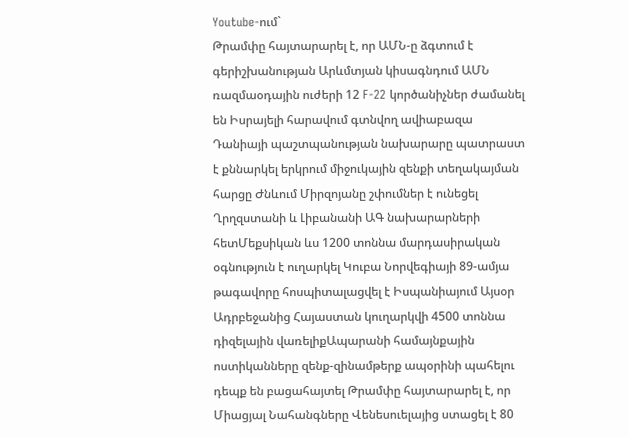Youtube-ում`
Թրամփը հայտարարել է, որ ԱՄՆ-ը ձգտում է գերիշխանության Արևմտյան կիսագնդում ԱՄՆ ռազմաօդային ուժերի 12 F-22 կործանիչներ ժամանել են Իսրայելի հարավում գտնվող ավիաբազա Դանիայի պաշտպանության նախարարը պատրաստ է քննարկել երկրում միջուկային զենքի տեղակայման հարցը Ժնևում Միրզոյանը շփումներ է ունեցել Ղրղզստանի և Լիբանանի ԱԳ նախարարների հետՄեքսիկան ևս 1200 տոննա մարդասիրական օգնություն է ուղարկել Կուբա Նորվեգիայի 89-ամյա թագավորը հոսպիտալացվել է Իսպանիայում Այսօր Ադրբեջանից Հայաստան կուղարկվի 4500 տոննա դիզելային վառելիքԱպարանի համայնքային ոստիկանները զենք-զինամթերք ապօրինի պահելու դեպք են բացահայտել Թրամփը հայտարարել է, որ Միացյալ Նահանգները Վենեսուելայից ստացել է 80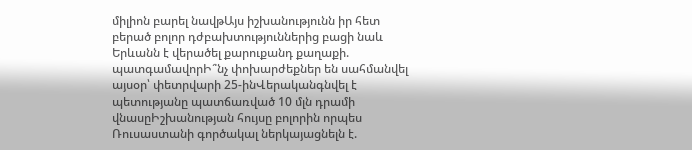միլիոն բարել նավթԱյս իշխանությունն իր հետ բերած բոլոր դժբախտություններից բացի նաև Երևանն է վերածել քարուքանդ քաղաքի. պատգամավորԻ՞նչ փոխարժեքներ են սահմանվել այսօր՝ փետրվարի 25-ինՎերականգնվել է պետությանը պատճառված 10 մլն դրամի վնասըԻշխանության հույսը բոլորին որպես Ռուսաստանի գործակալ ներկայացնելն է.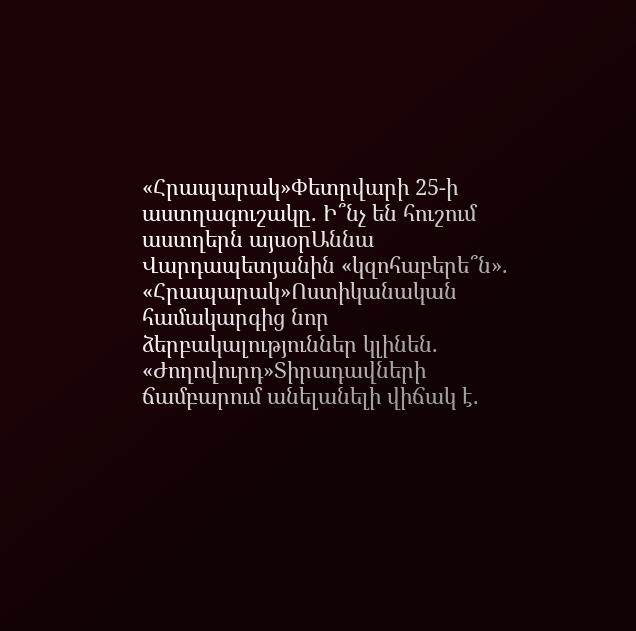«Հրապարակ»Փետրվարի 25-ի աստղագուշակը. Ի՞նչ են հուշում աստղերն այսօրԱննա Վարդապետյանին «կզոհաբերե՞ն». «Հրապարակ»Ոստիկանական համակարգից նոր ձերբակալություններ կլինեն. «Ժողովուրդ»Տիրադավների ճամբարում անելանելի վիճակ է.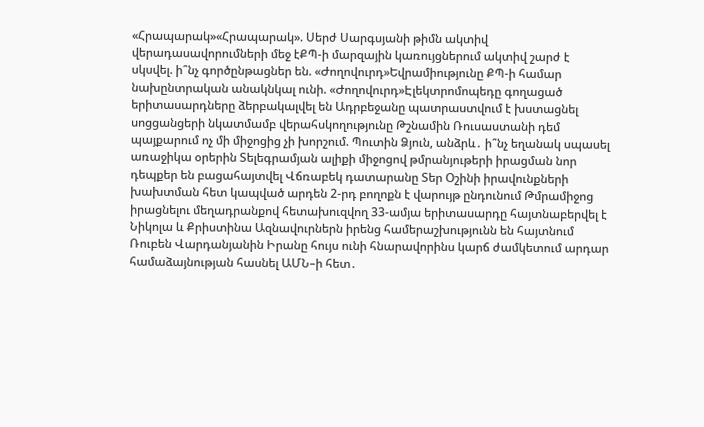«Հրապարակ»«Հրապարակ». Սերժ Սարգսյանի թիմն ակտիվ վերադասավորումների մեջ էՔՊ-ի մարզային կառույցներում ակտիվ շարժ է սկսվել. ի՞նչ գործընթացներ են. «Ժողովուրդ»Եվրամիությունը ՔՊ-ի համար նախընտրական անակնկալ ունի. «Ժողովուրդ»Էլեկտրոմոպեդը գողացած երիտասարդները ձերբակալվել են Ադրբեջանը պատրաստվում է խստացնել սոցցանցերի նկատմամբ վերահսկողությունը Թշնամին Ռուսաստանի դեմ պայքարում ոչ մի միջոցից չի խորշում. Պուտին Ձյուն, անձրև․ ի՞նչ եղանակ սպասել առաջիկա օրերին Տելեգրամյան ալիքի միջոցով թմրանյութերի իրացման նոր դեպքեր են բացահայտվել Վճռաբեկ դատարանը Տեր Օշինի իրավունքների խախտման հետ կապված արդեն 2-րդ բողոքն է վարույթ ընդունում Թմրամիջոց իրացնելու մեղադրանքով հետախուզվող 33-ամյա երիտասարդը հայտնաբերվել է Նիկոլա և Քրիստինա Ազնավուրներն իրենց համերաշխությունն են հայտնում Ռուբեն Վարդանյանին Իրանը հույս ունի հնարավորինս կարճ ժամկետում արդար համաձայնության հասնել ԱՄՆ–ի հետ․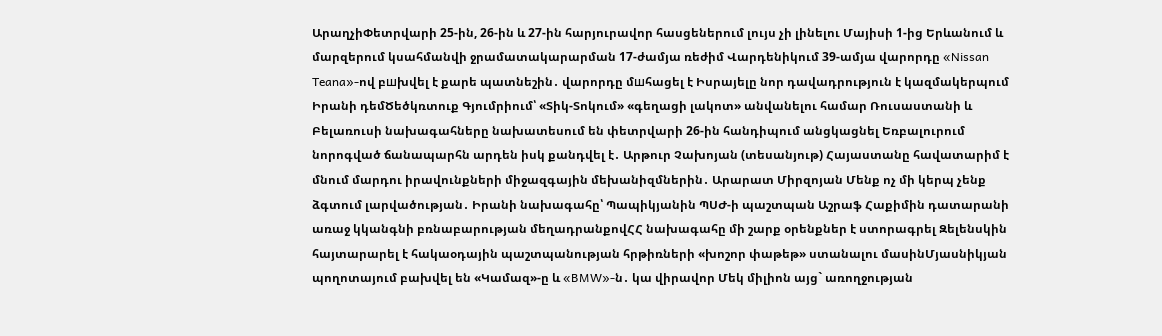ԱրաղչիՓետրվարի 25-ին, 26-ին և 27-ին հարյուրավոր հասցեներում լույս չի լինելու Մայիսի 1-ից Երևանում և մարզերում կսահմանվի ջրամատակարարման 17-ժամյա ռեժիմ Վարդենիկում 39-ամյա վարորդը «Nissan Teana»-ով բшխվել է քարե պատնեշին․ վարորդը մшհացել է Իսրայելը նոր դավադրություն է կազմակերպում Իրանի դեմԾեծկռտուք Գյումրիում՝ «Տիկ-Տոկում» «գեղացի լակոտ» անվանելու համար Ռուսաստանի և Բելառուսի նախագահները նախատեսում են փետրվարի 26-ին հանդիպում անցկացնել Եռբալուրում նորոգված ճանապարհն արդեն իսկ քանդվել է․ Արթուր Չախոյան (տեսանյութ) Հայաստանը հավատարիմ է մնում մարդու իրավունքների միջազգային մեխանիզմներին․ Արարատ Միրզոյան Մենք ոչ մի կերպ չենք ձգտում լարվածության․ Իրանի նախագահը՝ Պապիկյանին ՊՍԺ-ի պաշտպան Աշրաֆ Հաքիմին դատարանի առաջ կկանգնի բռնաբարության մեղադրանքովՀՀ նախագահը մի շարք օրենքներ է ստորագրել Զելենսկին հայտարարել է հակաօդային պաշտպանության հրթիռների «խոշոր փաթեթ» ստանալու մասինՄյասնիկյան պողոտայում բախվել են «Կամազ»-ը և «BMW»-ն․ կա վիրավոր Մեկ միլիոն այց` առողջության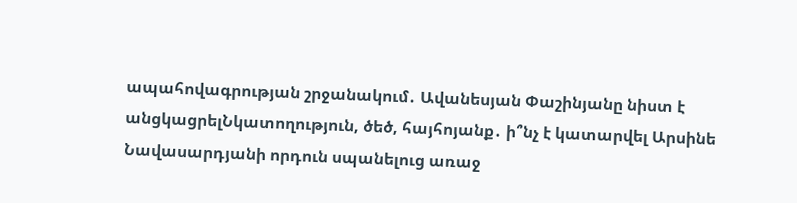ապահովագրության շրջանակում․ Ավանեսյան Փաշինյանը նիստ է անցկացրելՆկատողություն, ծեծ, հայհոյանք․ ի՞նչ է կատարվել Արսինե Նավասարդյանի որդուն սպանելուց առաջ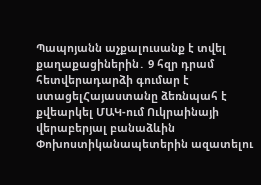Պապոյանն աչքալուսանք է տվել քաղաքացիներին․ 9 հզր դրամ հետվերադարձի գումար է ստացելՀայաստանը ձեռնպահ է քվեարկել ՄԱԿ-ում Ուկրաինայի վերաբերյալ բանաձևին Փոխոստիկանապետերին ազատելու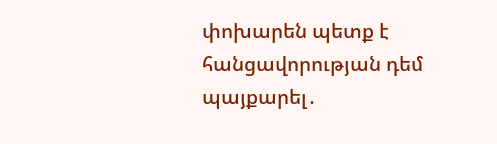փոխարեն պետք է հանցավորության դեմ պայքարել․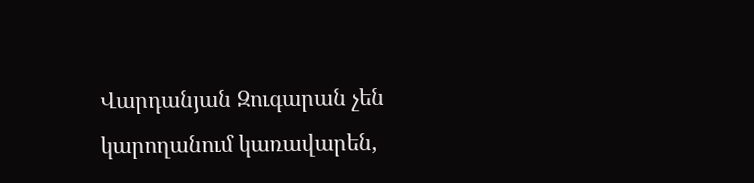Վարդանյան Զուգարան չեն կարողանում կառավարեն,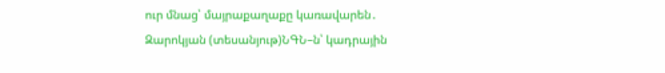ուր մնաց՝ մայրաքաղաքը կառավարեն․ Զարոկյան (տեսանյութ)ՆԳՆ–ն՝ կադրային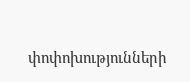փոփոխությունների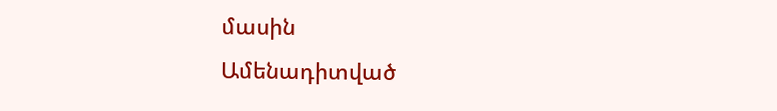մասին
Ամենադիտված